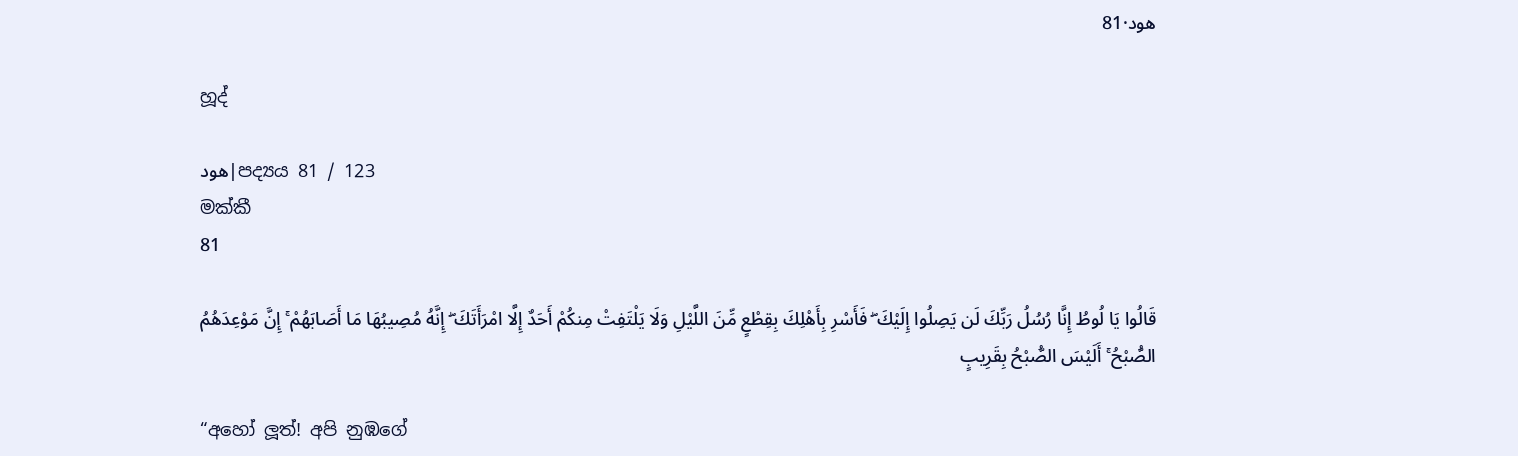هود·81

හූද්

هود|පද්‍යය 81 / 123
මක්කී
81

قَالُوا يَا لُوطُ إِنَّا رُسُلُ رَبِّكَ لَن يَصِلُوا إِلَيْكَ ۖ فَأَسْرِ بِأَهْلِكَ بِقِطْعٍ مِّنَ اللَّيْلِ وَلَا يَلْتَفِتْ مِنكُمْ أَحَدٌ إِلَّا امْرَأَتَكَ ۖ إِنَّهُ مُصِيبُهَا مَا أَصَابَهُمْ ۚ إِنَّ مَوْعِدَهُمُ الصُّبْحُ ۚ أَلَيْسَ الصُّبْحُ بِقَرِيبٍ

“අහෝ ලූත්! අපි නුඹගේ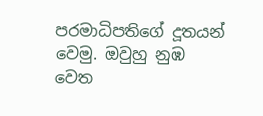පරමාධිපතිගේ දූතයන් වෙමු. ඔවුහු නුඹ වෙත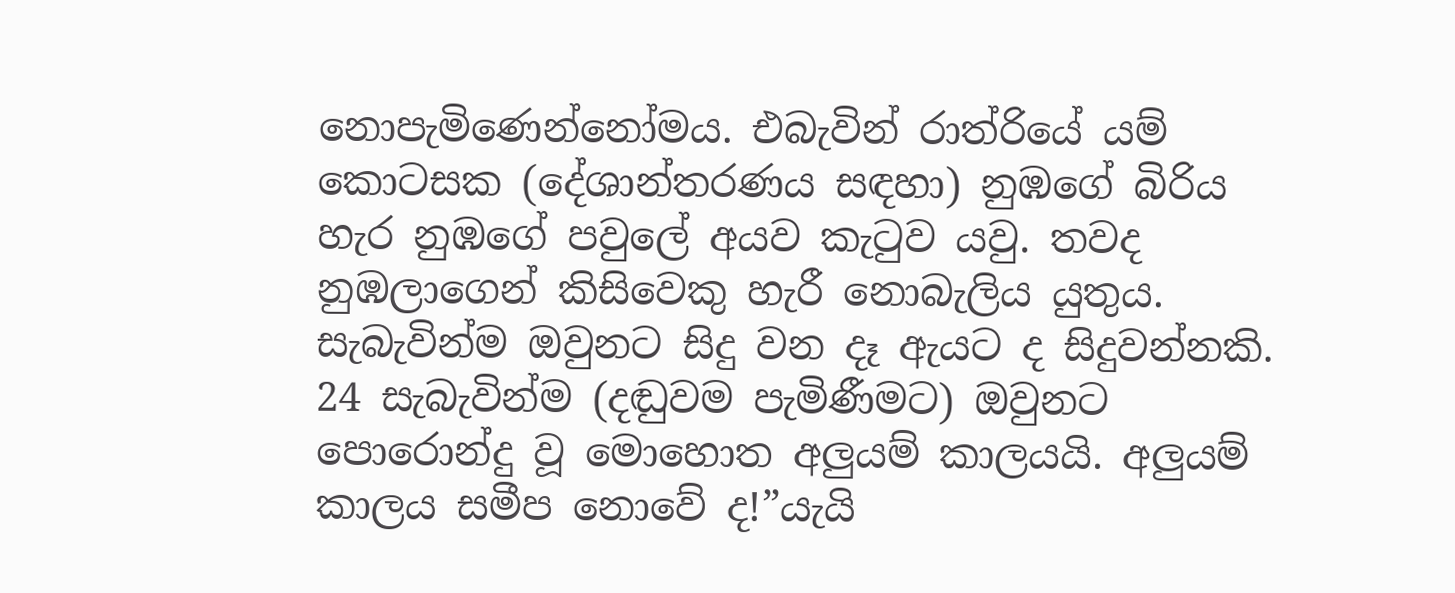නොපැමිණෙන්නෝමය. එබැවින් රාත්රියේ යම් කොටසක (දේශාන්තරණය සඳහා) නුඹගේ බිරිය හැර නුඹගේ පවුලේ අයව කැටුව යවු. තවද නුඹලාගෙන් කිසිවෙකු හැරී නොබැලිය යුතුය. සැබැවින්ම ඔවුනට සිදු වන දෑ ඇයට ද සිදුවන්නකි. 24 සැබැවින්ම (දඬුවම පැමිණීමට) ඔවුනට පොරොන්දු වූ මොහොත අලුයම් කාලයයි. අලුයම් කාලය සමීප නොවේ ද!”යැයි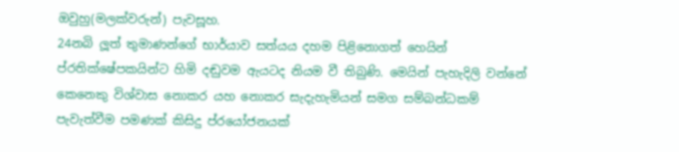ඔවුහු(මලක්වරුන්) පැවසූහ.
24නබි ලූත් තුමාණන්ගේ භාර්යාව සත්යය දහම පිළිනොගත් හෙයින් ප්රතික්ෂේපකයින්ට හිමි දඬුවම ඇයටද නියම වී තිබුණි. මෙයින් පැහැදිලි වන්නේ කෙනෙකු විශ්වාස නොකර යහ නොකර සැදැහැමියන් සමග සම්බන්ධකම් පැවැත්වීම පමණක් කිසිදු ප්රයෝජනයක්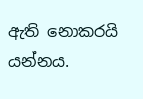ඇති නොකරයි යන්නය.